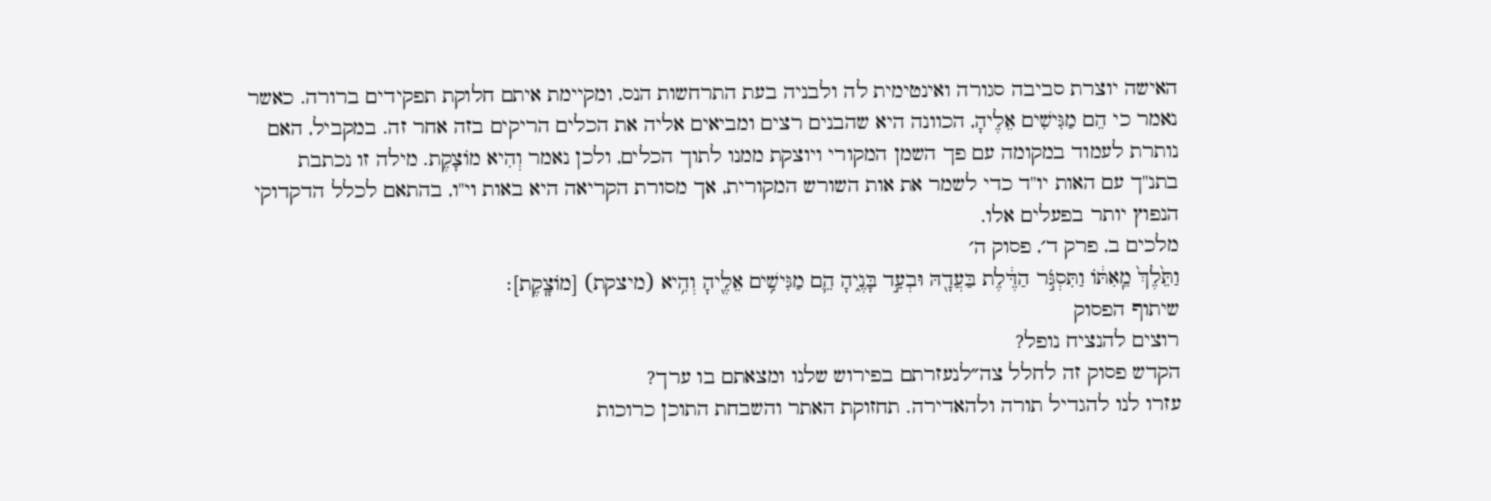האישה יוצרת סביבה סגורה ואינטימית לה ולבניה בעת התרחשות הנס, ומקיימת איתם חלוקת תפקידים ברורה. כאשר נאמר כי הֵם מַגִּישִׁים אֵלֶיהָ, הכוונה היא שהבנים רצים ומביאים אליה את הכלים הריקים בזה אחר זה. במקביל, האם נותרת לעמוד במקומה עם פך השמן המקורי ויוצקת ממנו לתוך הכלים, ולכן נאמר וְהִיא מוֹצָקֶת. מילה זו נכתבת בתנ"ך עם האות יו"ד כדי לשמר את אות השורש המקורית, אך מסורת הקריאה היא באות וי"ו, בהתאם לכלל הדקדוקי הנפוץ יותר בפעלים אלו.
מלכים ב, פרק ד׳, פסוק ה׳
וַתֵּ֙לֶךְ֙ מֵֽאִתּ֔וֹ וַתִּסְגֹּ֣ר הַדֶּ֔לֶת בַּעֲדָ֖הּ וּבְעַ֣ד בָּנֶ֑יהָ הֵ֛ם מַגִּישִׁ֥ים אֵלֶ֖יהָ וְהִ֥יא (מיצקת) [מוֹצָֽקֶת]׃
שיתוף הפסוק
רוצים להנציח נופל?
הקדש פסוק זה לחלל צה״לנעזרתם בפירוש שלנו ומצאתם בו ערך?
עזרו לנו להגדיל תורה ולהאדירה. תחזוקת האתר והשבחת התוכן כרוכות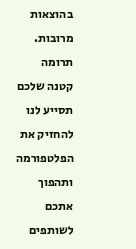בהוצאות מרובות. תרומה קטנה שלכם תסייע לנו להחזיק את הפלטפורמה ותהפוך אתכם לשותפים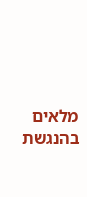מלאים בהנגשת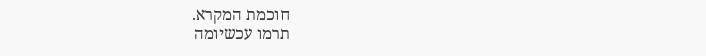חוכמת המקרא.
תרמו עכשיומה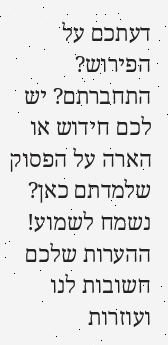דעתכם על הפירוש?
התחברתם? יש לכם חידוש או הארה על הפסוק שלמדתם כאן? נשמח לשמוע!
ההערות שלכם חשובות לנו ועוזרות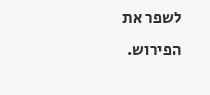לשפר את הפירוש.